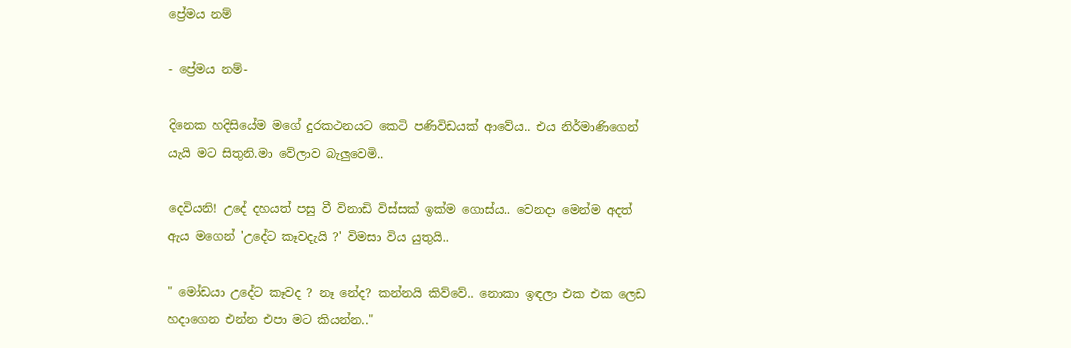ප්‍රේමය නම්

- ප්‍රේමය නම්-

දිනෙක හදිසියේම මගේ දුරකථනයට කෙටි පණිවිඩයක් ආවේය.. එය නිර්මාණිගෙන් යැයි මට සිතුනි.මා වේලාව බැලුවෙමි..

දෙවියනි! උදේ දහයත් පසු වී විනාඩි විස්සක් ඉක්ම ගොස්ය.. වෙනදා මෙන්ම අදත් ඇය මගෙන් 'උදේට කෑවදැයි ?' විමසා විය යුතුයි..

" මෝඩයා උදේට කෑවද ? නෑ නේද? කන්නයි කිව්වේ.. නොකා ඉඳලා එක එක ලෙඩ හදාගෙන එන්න එපා මට කියන්න.."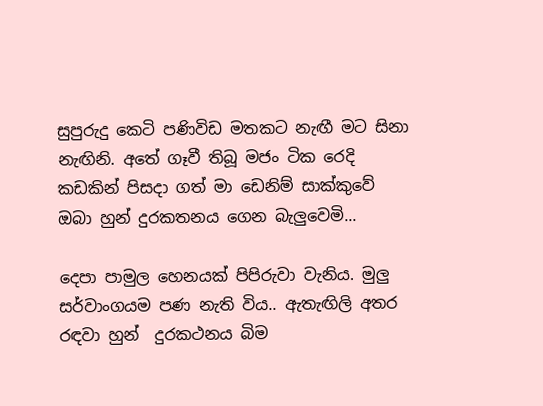සුපුරුදු කෙටි පණිවිඩ මතකට නැඟී මට සිනා නැඟිනි. අතේ ගෑවී තිබූ මජං ටික රෙදි කඩකින් පිසදා ගත් මා ඩෙනිම් සාක්කුවේ ඔබා හුන් දුරකතනය ගෙන බැලුවෙමි...

දෙපා පාමුල හෙනයක් පිපිරුවා වැනිය. මුලු සර්වාංගයම පණ නැති විය.. ඇතැඟිලි අතර රඳවා හුන්  දුරකථනය බිම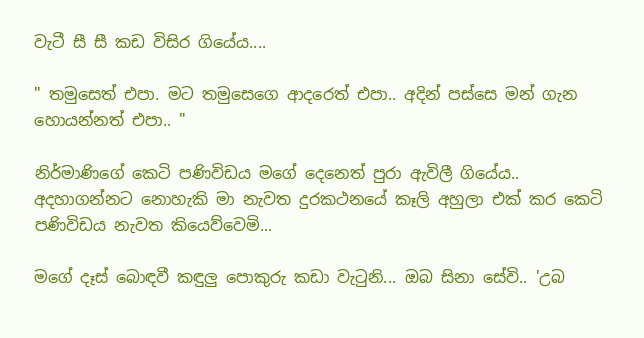වැටී සී සී කඩ විසිර ගියේය....

" තමුසෙත් එපා. මට තමුසෙගෙ ආදරෙත් එපා.. අදින් පස්සෙ මන් ගැන හොයන්නත් එපා.. "

නිර්මාණිගේ කෙටි පණිවිඩය මගේ දෙනෙත් පුරා ඇවිලී ගියේය.. අදහාගන්නට නොහැකි මා නැවත දුරකථනයේ කෑලි අහුලා එක් කර කෙටි පණිවිඩය නැවත කියෙව්වෙමි...

මගේ දෑස් බොඳවී කඳුලු පොකුරු කඩා වැටුනි... ඔබ සිනා සේවි.. 'උබ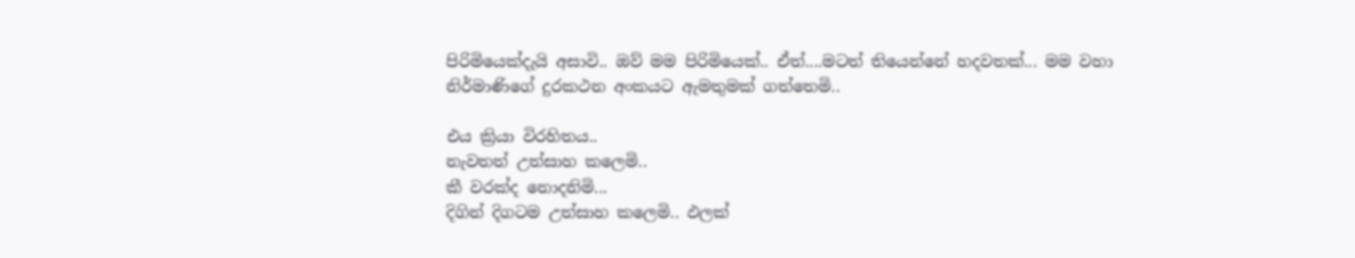පිරිමියෙක්දැයි අසාවි.. ඔව් මම පිරිමියෙක්.. ඒත්....මටත් තියෙන්නේ හදවතක්... මම වහා නිර්මාණිගේ දුරකථන අංකයට ඇමතුමක් ගත්තෙමි..

එය ක්‍රියා විරහිතය..
නැවතත් උත්සාහ කලෙමි..
කී වරක්ද නොදනිමි...
දිගින් දිගටම උත්සාහ කලෙමි.. ඵලක්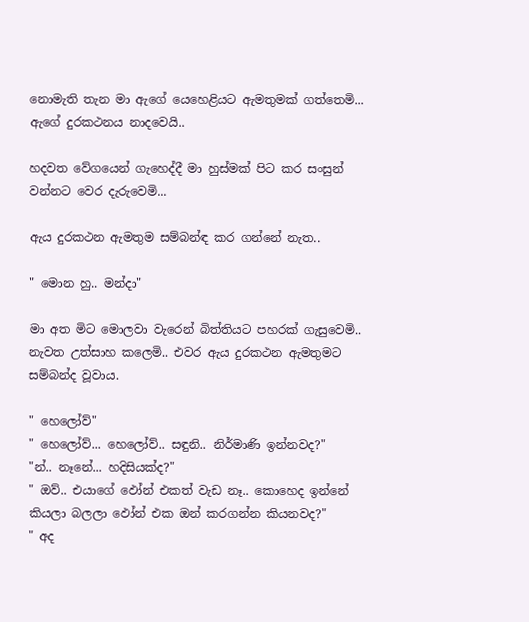නොමැති තැන මා ඇගේ යෙහෙළියට ඇමතුමක් ගත්තෙමි...
ඇගේ දුරකථනය නාදවෙයි..

හදවත වේගයෙන් ගැහෙද්දී මා හුස්මක් පිට කර සංසුන් වන්නට වෙර දැරුවෙමි...

ඇය දුරකථන ඇමතුම සම්බන්ඳ කර ගන්නේ නැත..

" මොන හු.. මන්දා"

මා අත මිට මොලවා වැරෙන් බිත්තියට පහරක් ගැසුවෙමි..
නැවත උත්සාහ කලෙමි.. එවර ඇය දුරකථන ඇමතුමට සම්බන්ද වූවාය.

" හෙලෝව්"
" හෙලෝව්... හෙලෝව්.. සඳුනි.. නිර්මාණි ඉන්නවද?"
"න්.. නෑනේ... හදිසියක්ද?"
" ඔව්.. එයාගේ ඵෝන් එකත් වැඩ නෑ.. කොහෙද ඉන්නේ කියලා බලලා ඵෝන් එක ඔන් කරගන්න කියනවද?"
" අද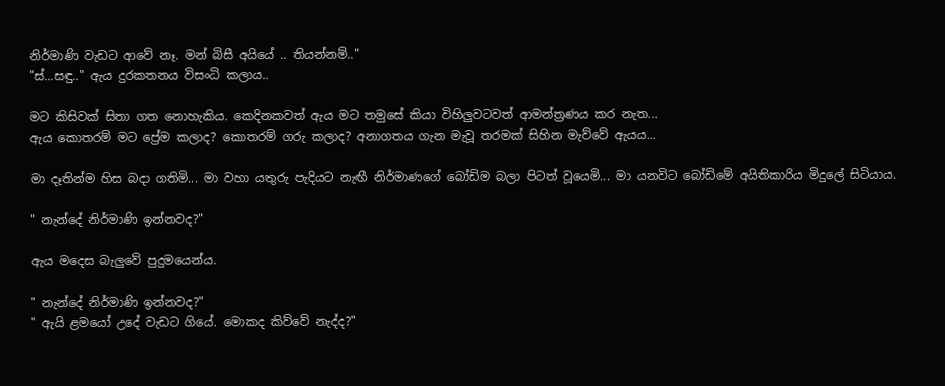නිර්මාණි වැඩට ආවේ නෑ. මන් බිසී අයියේ .. තියන්නම්.."
"ස්...සඳු.." ඇය දුරකතනය විසංධි කලාය..

මට කිසිවක් සිතා ගත නොහැකිය. කෙදිනකවත් ඇය මට තමුසේ කියා විහිලුවටවත් ආමන්ත්‍රණය කර නැත...
ඇය කොතරම් මට ප්‍රේම කලාද? කොතරම් ගරු කලාද? අනාගතය ගැන මැවූ තරමක් සිහින මැව්වේ ඇයය...

මා දෑතින්ම හිස බදා ගතිමි... මා වහා යතුරු පැදියට නැඟී නිර්මාණගේ බෝඩිම බලා පිටත් වූයෙමි... මා යනවිට බෝඩිමේ අයිතිකාරිය මිදුලේ සිටියාය.

" නැන්දේ නිර්මාණි ඉන්නවද?"

ඇය මදෙස බැලුවේ පුදුමයෙන්ය.

" නැන්දේ නිර්මාණි ඉන්නවද?"
" ඇයි ළමයෝ උදේ වැඩට ගියේ. මොකද කිව්වේ නැද්ද?"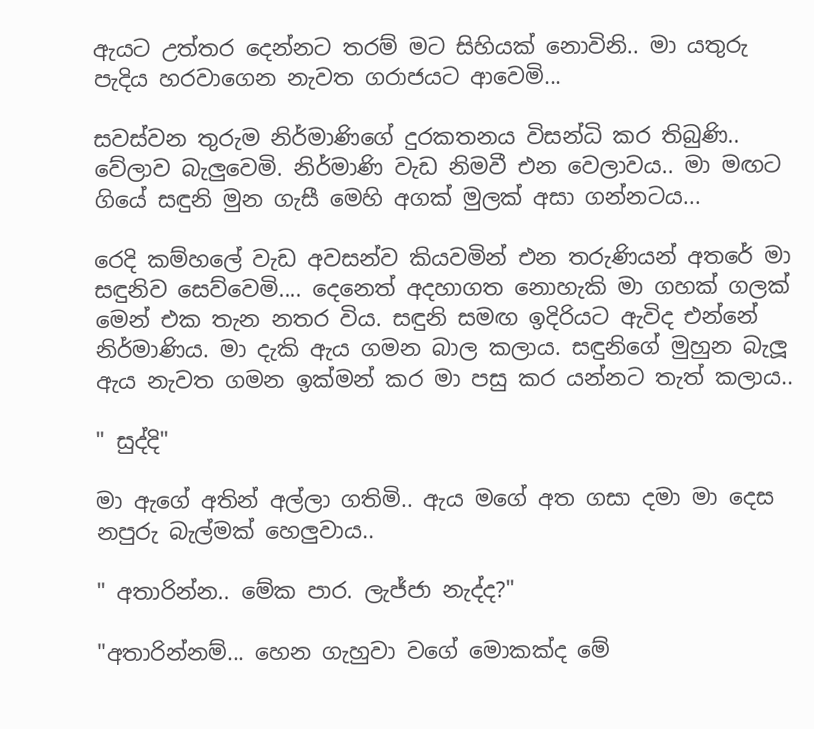ඇයට උත්තර දෙන්නට තරම් මට සිහියක් නොවිනි.. මා යතුරු පැදිය හරවාගෙන නැවත ගරාජයට ආවෙමි...

සවස්වන තුරුම නිර්මාණිගේ දුරකතනය විසන්ධි කර තිබුණි.. වේලාව බැලුවෙමි. නිර්මාණි වැඩ නිමවී එන වෙලාවය.. මා මඟට ගියේ සඳුනි මුන ගැසී මෙහි අගක් මුලක් අසා ගන්නටය...

රෙදි කම්හලේ වැඩ අවසන්ව කියවමින් එන තරුණියන් අතරේ මා සඳුනිව සෙව්වෙමි.... දෙනෙත් අදහාගත නොහැකි මා ගහක් ගලක් මෙන් එක තැන නතර විය. සඳුනි සමඟ ඉදිරියට ඇවිද එන්නේ නිර්මාණිය. මා දැකි ඇය ගමන බාල කලාය. සඳුනිගේ මුහුන බැලූ ඇය නැවත ගමන ඉක්මන් කර මා පසු කර යන්නට තැත් කලාය..

" සුද්දි"

මා ඇගේ අතින් අල්ලා ගතිමි.. ඇය මගේ අත ගසා දමා මා දෙස නපුරු බැල්මක් හෙලුවාය..

" අතාරින්න.. මේක පාර. ලැජ්ජා නැද්ද?"

"අතාරින්නම්... හෙන ගැහුවා වගේ මොකක්ද මේ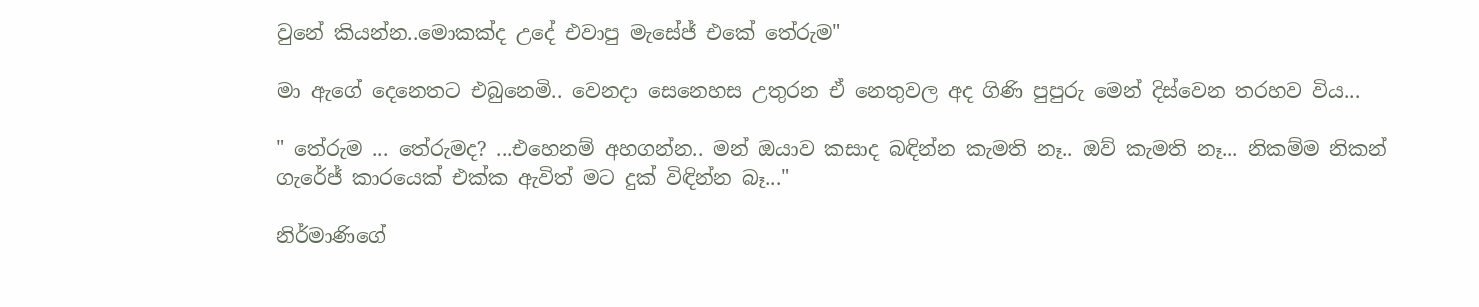වුනේ කියන්න..මොකක්ද උදේ එවාපු මැසේජ් එකේ තේරුම"

මා ඇගේ දෙනෙතට එබුනෙමි.. වෙනදා සෙනෙහස උතුරන ඒ නෙතුවල අද ගිණි පුපුරු මෙන් දිස්වෙන තරහව විය...

" තේරුම ... තේරුමද? ...එහෙනම් අහගන්න.. මන් ඔයාව කසාද බඳින්න කැමති නෑ.. ඔව් කැමති නෑ... නිකම්ම නිකන් ගැරේජ් කාරයෙක් එක්ක ඇවිත් මට දුක් විඳින්න බෑ..."

නිර්මාණිගේ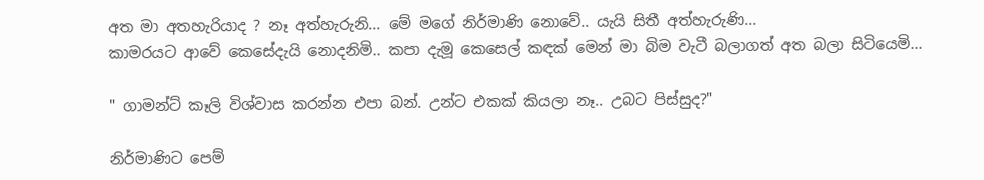අත මා අතහැරියාද ? නෑ අත්හැරුනි... මේ මගේ නිර්මාණි නොවේ.. යැයි සිතී අත්හැරුණි...
කාමරයට ආවේ කෙසේදැයි නොදනිමි.. කපා දැමූ කෙසෙල් කඳක් මෙන් මා බිම වැටී බලාගත් අත බලා සිටියෙමි...

" ගාමන්ට් කෑලි විශ්වාස කරන්න එපා බන්. උන්ට එකක් කියලා නෑ.. උබට පිස්සුද?"

නිර්මාණිට පෙම්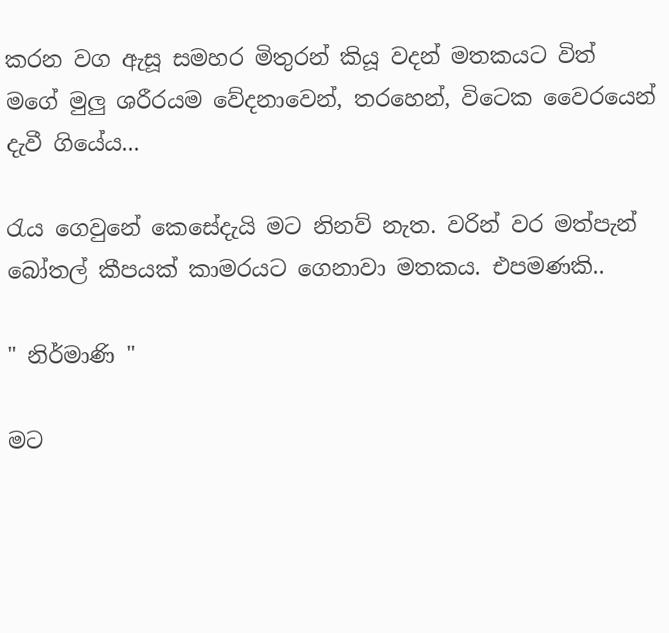කරන වග ඇසූ සමහර මිතුරන් කියූ වදන් මතකයට විත් මගේ මුලු ශරීරයම වේදනාවෙන්, තරහෙන්, විටෙක වෛරයෙන් දැවී ගියේය...

රැය ගෙවුනේ කෙසේදැයි මට නිනව් නැත. වරින් වර මත්පැන් බෝතල් කීපයක් කාමරයට ගෙනාවා මතකය. එපමණකි..

" නිර්මාණි "

මට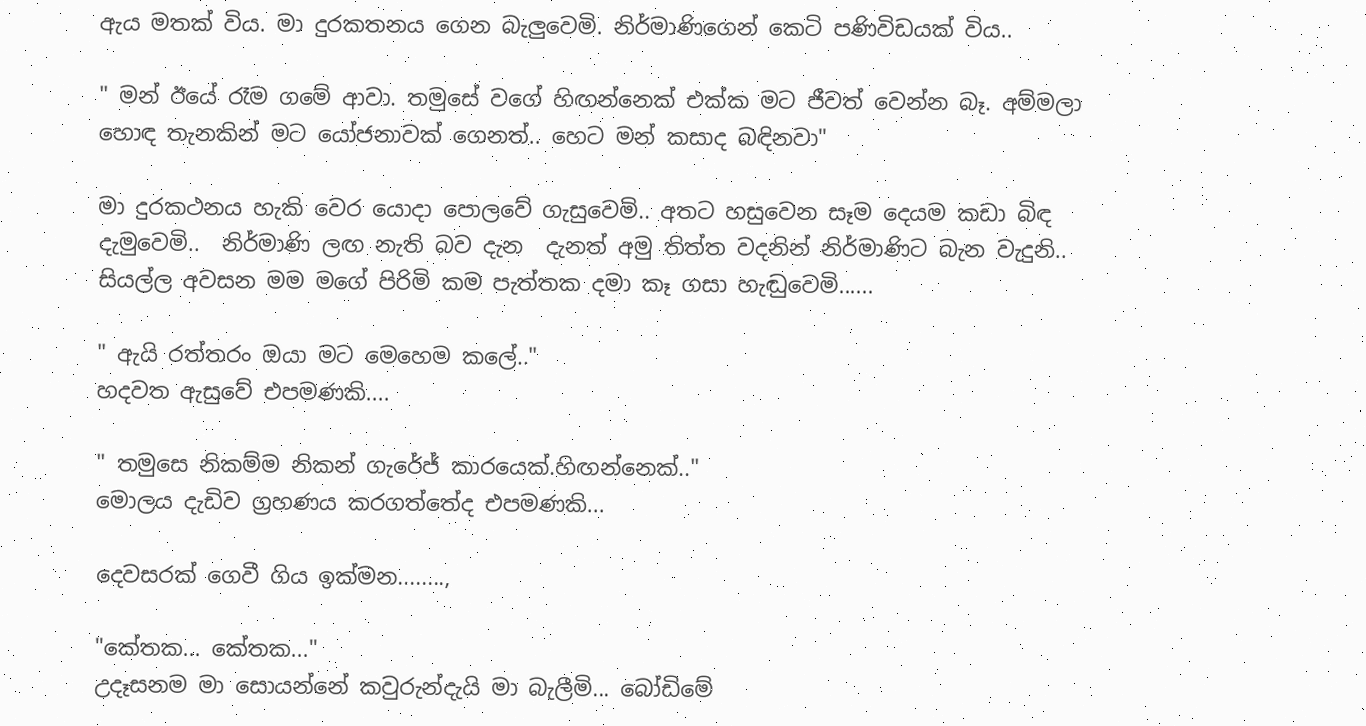ඇය මතක් විය. මා දුරකතනය ගෙන බැලුවෙමි. නිර්මාණිගෙන් කෙටි පණිවිඩයක් විය..

" මන් ඊයේ රෑම ගමේ ආවා. තමුසේ වගේ හිඟන්නෙක් එක්ක මට ජීවත් වෙන්න බෑ. අම්මලා හොඳ තැනකින් මට යෝජනාවක් ගෙනත්.. හෙට මන් කසාද බඳිනවා"

මා දුරකථනය හැකි වෙර යොදා පොලවේ ගැසුවෙමි.. අතට හසුවෙන සෑම දෙයම කඩා බිඳ දැමුවෙමි..  නිර්මාණි ලඟ නැති බව දැන  දැනත් අමු තිත්ත වදනින් නිර්මාණිට බැන වැදුනි.. සියල්ල අවසන මම මගේ පිරිමි කම පැත්තක දමා කෑ ගසා හැඬුවෙමි......

" ඇයි රත්තරං ඔයා මට මෙහෙම කලේ.."
හදවත ඇසුවේ එපමණකි....

" තමුසෙ නිකම්ම නිකන් ගැරේජ් කාරයෙක්.හිඟන්නෙක්.."
මොලය දැඩිව ග්‍රහණය කරගත්තේද එපමණකි...

දෙවසරක් ගෙවී ගිය ඉක්මන........,

"කේතක... කේතක..."
උදෑසනම මා සොයන්නේ කවුරුන්දැයි මා බැලීමි... බෝඩිමේ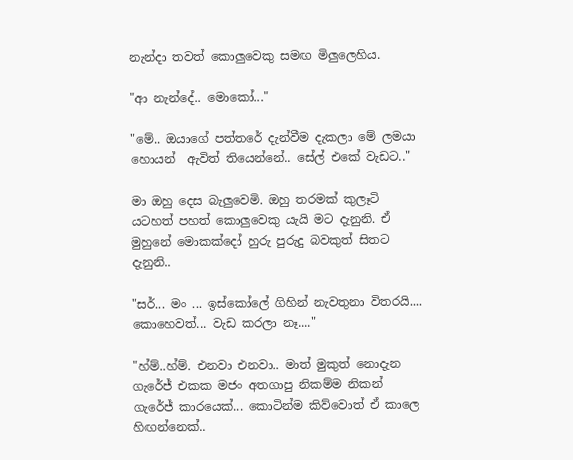නැන්දා තවත් කොලුවෙකු සමඟ මිලුලෙහිය.

"ආ නැන්දේ.. මොකෝ..."

"මේ.. ඔයාගේ පත්තරේ දැන්වීම දැකලා මේ ලමයා හොයන්  ඇවිත් තියෙන්නේ.. සේල් එකේ වැඩට.."

මා ඔහු දෙස බැලුවෙමි. ඔහු තරමක් කුලෑටි යටහත් පහත් කොලුවෙකු යැයි මට දැනුනි. ඒ මුහුනේ මොකක්දෝ හුරු පුරුදු බවකුත් සිතට දැනුනි..

"සර්... මං ... ඉස්කෝලේ ගිහින් නැවතුනා විතරයි.... කොහෙවත්... වැඩ කරලා නෑ...."

"හ්ම්..හ්ම්. එනවා එනවා.. මාත් මුකුත් නොදැන ගැරේජ් එකක මජං අතගාපු නිකම්ම නිකන් ගැරේජ් කාරයෙක්... කොටින්ම කිව්වොත් ඒ කාලෙ හිඟන්නෙක්..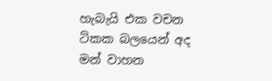හැබැයි එක වචන ටිකක බලයෙන් අද මන් වාහන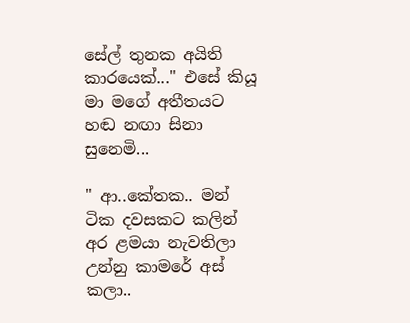සේල් තුනක අයිති කාරයෙක්..." එසේ කියූ මා මගේ අතීතයට හඬ නඟා සිනා සුනෙමි...

" ආ..කේතක.. මන් ටික දවසකට කලින් අර ළමයා නැවතිලා උන්නු කාමරේ අස් කලා..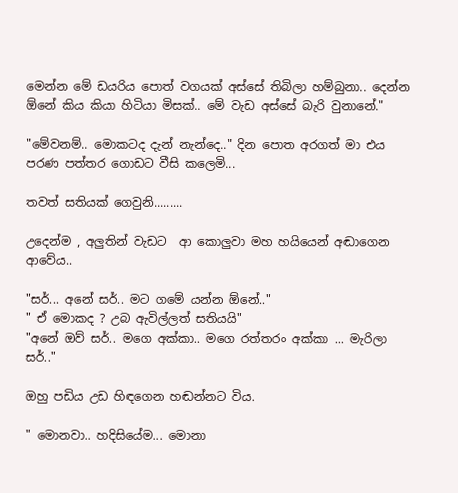මෙන්න මේ ඩයරිය පොත් වගයක් අස්සේ තිබිලා හම්බුනා.. දෙන්න ඕනේ කිය කියා හිටියා මිසක්.. මේ වැඩ අස්සේ බැරි වුනානේ."

"මේවනම්.. මොකටද දැන් නැන්දෙ.." දින පොත අරගත් මා එය පරණ පත්තර ගොඩට වීසි කලෙමි...

තවත් සතියක් ගෙවුනි.........

උදෙන්ම , අලුතින් වැඩට  ආ කොලුවා මහ හයියෙන් අඬාගෙන ආවේය..

"සර්... අනේ සර්.. මට ගමේ යන්න ඕනේ.."
" ඒ මොකද ? උබ ඇවිල්ලත් සතියයි"
"අනේ ඔව් සර්.. මගෙ අක්කා.. මගෙ රත්තරං අක්කා ... මැරිලා සර්.."

ඔහු පඩිය උඩ හිඳගෙන හඬන්නට විය.

" මොනවා.. හදිසියේම... මොනා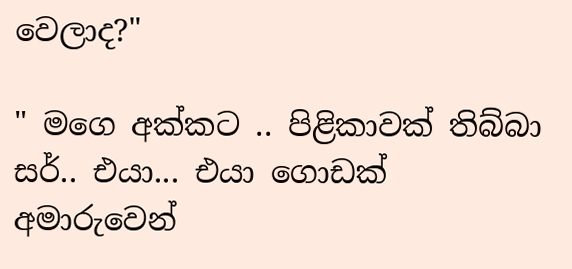වෙලාද?"

" මගෙ අක්කට .. පිළිකාවක් තිබ්බා සර්.. එයා... එයා ගොඩක් අමාරුවෙන්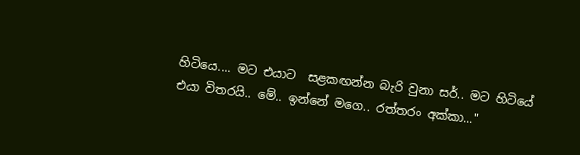හිටියෙ.... මට එයාට  සළකඟන්න බැරි වුනා සර්.. මට හිටියේ එයා විතරයි.. මේ.. ඉන්නේ මගෙ.. රත්තරං අක්කා..."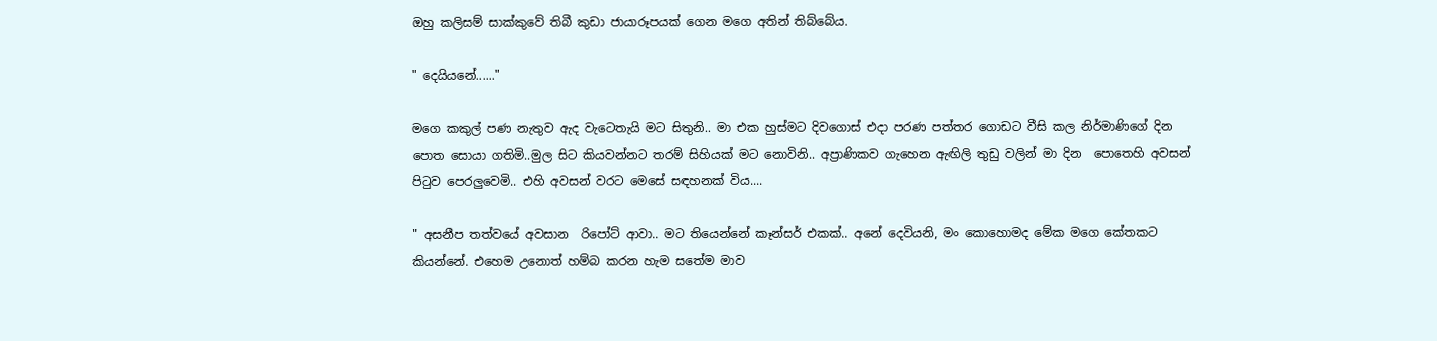ඔහු කලිසම් සාක්කුවේ තිබී කුඩා ජායාරූපයක් ගෙන මගෙ අතින් තිබ්බේය.

" දෙයියනේ......"

මගෙ කකුල් පණ නැතුව ඇද වැටෙතැයි මට සිතුනි.. මා එක හුස්මට දිවගොස් එදා පරණ පත්තර ගොඩට වීසි කල නිර්මාණිගේ දින පොත සොයා ගතිමි..මුල සිට කියවන්නට තරම් සිහියක් මට නොවිනි.. අප්‍රාණිකව ගැහෙන ඇඟිලි තුඩු වලින් මා දින  පොතෙහි අවසන් පිටුව පෙරලුවෙමි.. එහි අවසන් වරට මෙසේ සඳහනක් විය....

" අසනීප තත්වයේ අවසාන  රිපෝට් ආවා.. මට තියෙන්නේ කෑන්සර් එකක්.. අනේ දෙවියනි, මං කොහොමද මේක මගෙ කේතකට කියන්නේ. එහෙම උනොත් හම්බ කරන හැම සතේම මාව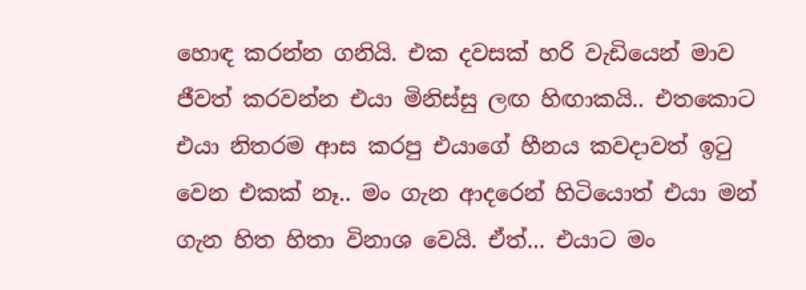හොඳ කරන්න ගනියි. එක දවසක් හරි වැඩියෙන් මාව ජීවත් කරවන්න එයා මිනිස්සු ලඟ හිඟාකයි.. එතකොට එයා නිතරම ආස කරපු එයාගේ හීනය කවදාවත් ඉටු වෙන එකක් නෑ.. මං ගැන ආදරෙන් හිටියොත් එයා මන් ගැන හිත හිතා විනාශ වෙයි. ඒත්... එයාට මං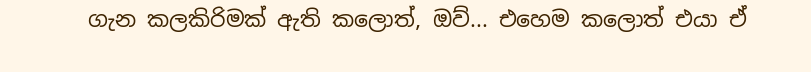ගැන කලකිරිමක් ඇති කලොත්, ඔව්... එහෙම කලොත් එයා ඒ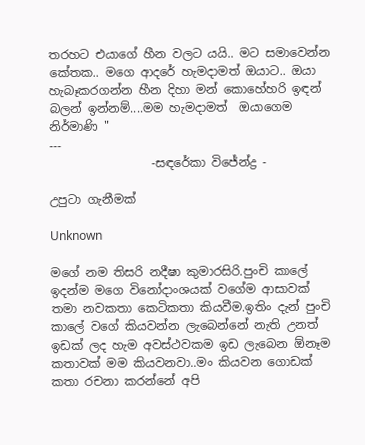තරහට එයාගේ හීන වලට යයි.. මට සමාවෙන්න කේතක.. මගෙ ආදරේ හැමදාමත් ඔයාට.. ඔයා හැබෑකරගන්න හීන දිහා මන් කොහේහරි ඉඳන් බලන් ඉන්නම්....මම හැමදාමත්  ඔයාගෙම නිර්මාණි "
---
                 -සඳරේකා විජේන්ද්‍ර -

උපුටා ගැනීමක්

Unknown

මගේ නම තිසරි නදීෂා කුමාරසිරි.පුංචි කාලේ ඉදන්ම මගෙ විනෝදාංශයක් වගේම ආසාවක් තමා නවකතා කෙටිකතා කියවීම.ඉතිං දැන් පුංචි කාලේ වගේ කියවන්න ලැබෙන්නේ නැති උනත් ඉඩක් ලද හැම අවස්ථවකම ඉඩ ලැබෙන ඕනෑම කතාවක් මම කියවනවා..මං කියවන ගොඩක් කතා රචනා කරන්නේ අපි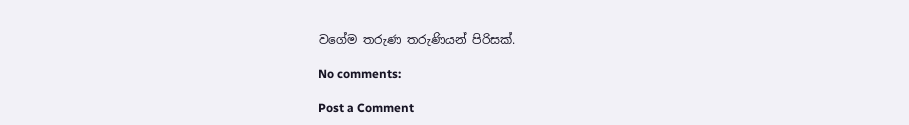වගේම තරුණ තරුණියන් පිරිසක්.

No comments:

Post a Comment